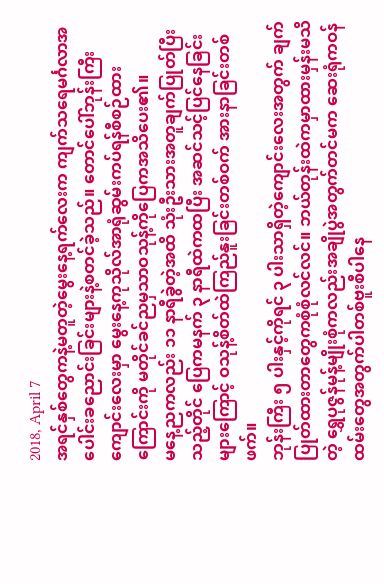2018, April 7
အရင်နှစ်တွေကနဲ့မတူတဲ့မွေးနေ့ရက်လေးက ကျက်သရေမင်္ဂလာအပေါင်းခညောင်းခြင်းများနဲ့စတင်ခဲ့သည်။ တောင်ပေါ်ဘုန်းကြီးကျောင်းလေးမှာ မွေးနေ့ကုသိုလ်အာရုံဆွမ်းကပ်ရန်စီစဉ်ထားကြောင်းကို မတိုင်ခင်ညမှသာဝသုန့်ကိုပြေကအသိပေး၏။
မနေ့ညကလည်း ၁၁ နာရီခွဲတဲ့အထိ သုံးဦးသားအတူချက်ပြုတ်ပြီးသည့်တိုင် ပြေကမနက် ၃ နာရီထဲကထပြီး အဆင်သင့်ပြင်နေခြင်းများကြောင့် ဝသုန့်စိတ်ထဲကြည်နူးခြင်းတစ်ဝက် အားနာခြင်းတစ်ဖက်။
ဘုန်းကြီး ၅ ပါးနှင့်ကိုရင် ၃ ပါးသာရှိတဲ့ကျောင်းလေးအတွက် ချက်ပြုတ်ထားတာတွေကစုံစုံလင်လင်။ ဘယ်တုန်းထဲကမှာထားမှန်းမသိတဲ့ ရွှေပုဇွန်မုန့်မျိုးစုံကလည်းအချိုပွဲအတွက်တင်မက ဆေးရုံကဝန်ထမ်းတွေအတွက်ပါတစ်ဗူးစီပါနေ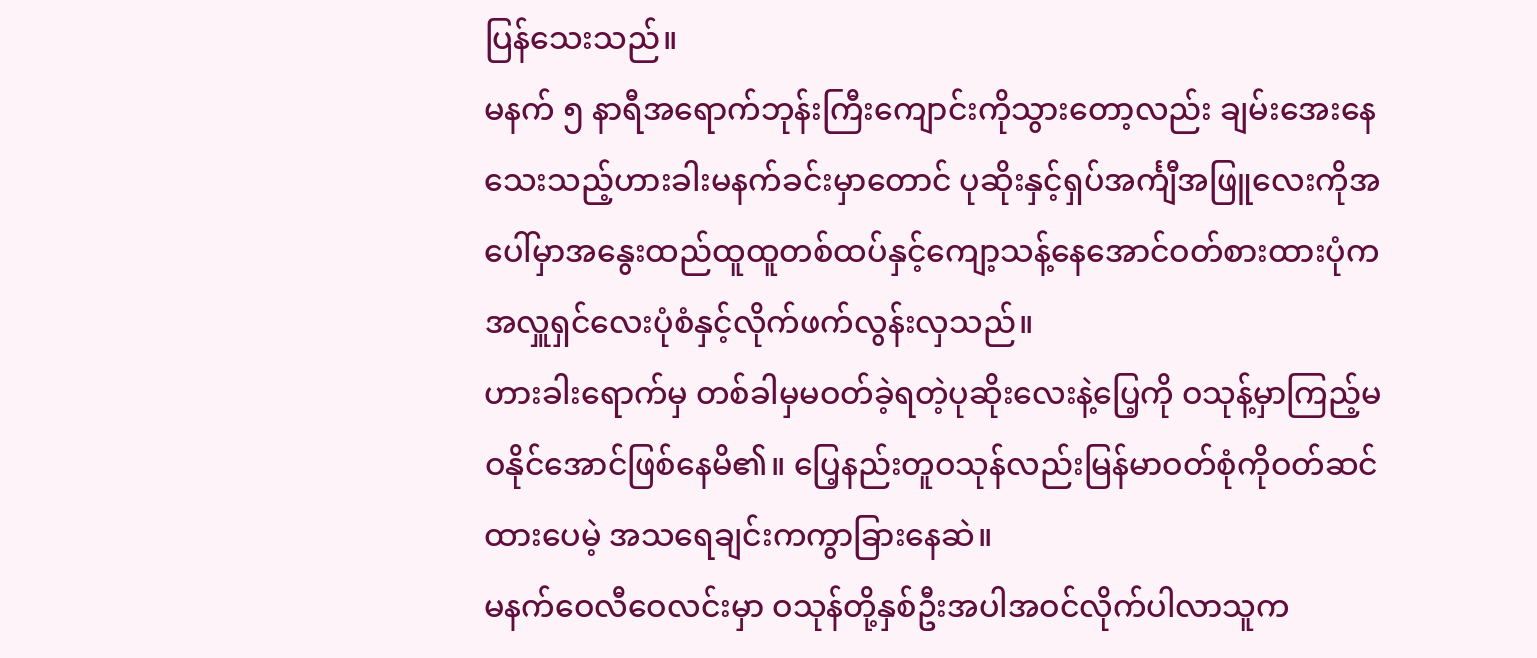ပြန်သေးသည်။
မနက် ၅ နာရီအရောက်ဘုန်းကြီးကျောင်းကိုသွားတော့လည်း ချမ်းအေးနေသေးသည့်ဟားခါးမနက်ခင်းမှာတောင် ပုဆိုးနှင့်ရှပ်အင်္ကျီအဖြူလေးကိုအပေါ်မှာအနွေးထည်ထူထူတစ်ထပ်နှင့်ကျော့သန့်နေအောင်ဝတ်စားထားပုံကအလှူရှင်လေးပုံစံနှင့်လိုက်ဖက်လွန်းလှသည်။
ဟားခါးရောက်မှ တစ်ခါမှမဝတ်ခဲ့ရတဲ့ပုဆိုးလေးနဲ့ပြေ့ကို ဝသုန့်မှာကြည့်မဝနိုင်အောင်ဖြစ်နေမိ၏။ ပြေ့နည်းတူဝသုန်လည်းမြန်မာဝတ်စုံကိုဝတ်ဆင်ထားပေမဲ့ အသရေချင်းကကွာခြားနေဆဲ။
မနက်ဝေလီဝေလင်းမှာ ဝသုန်တို့နှစ်ဦးအပါအဝင်လိုက်ပါလာသူက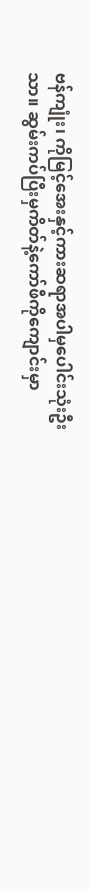ဗန်ကျုံး၊ ကိုမြင့်အေးနှင့်ကားဆရာအပါမှပေါင်းသုံးဦးသာ။ ဆွမ်းကပ်ပြီးမှကိတ်နဲ့ကော်ဖီကိုကျောင်းမှာ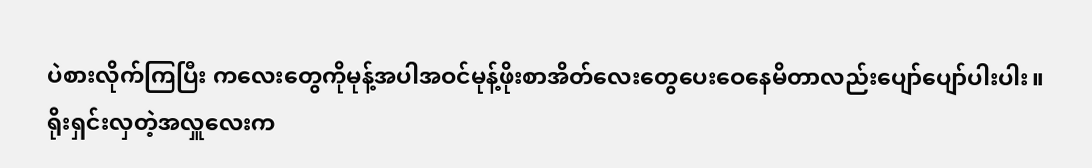ပဲစားလိုက်ကြပြီး ကလေးတွေကိုမုန့်အပါအဝင်မုန့်ဖိုးစာအိတ်လေးတွေပေးဝေနေမိတာလည်းပျော်ပျော်ပါးပါး။
ရိုးရှင်းလှတဲ့အလှူလေးက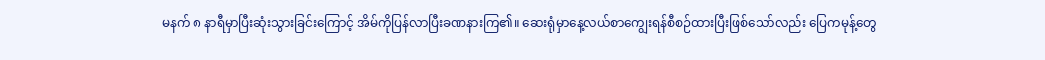မနက် ၈ နာရီမှာပြီးဆုံးသွားခြင်းကြောင့် အိမ်ကိုပြန်လာပြီးခဏနားကြ၏။ ဆေးရုံမှာနေ့လယ်စာကျွေးရန်စီစဉ်ထားပြီးဖြစ်သော်လည်း ပြေကမုန့်တွေ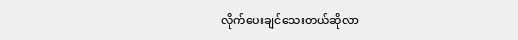လိုက်ပေးချင်သေးတယ်ဆိုလာ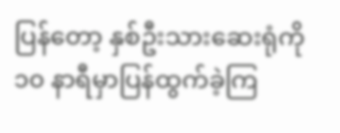ပြန်တော့ နှစ်ဦးသားဆေးရုံကို ၁၀ နာရီမှာပြန်ထွက်ခဲ့ကြ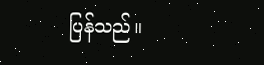ပြန်သည်။